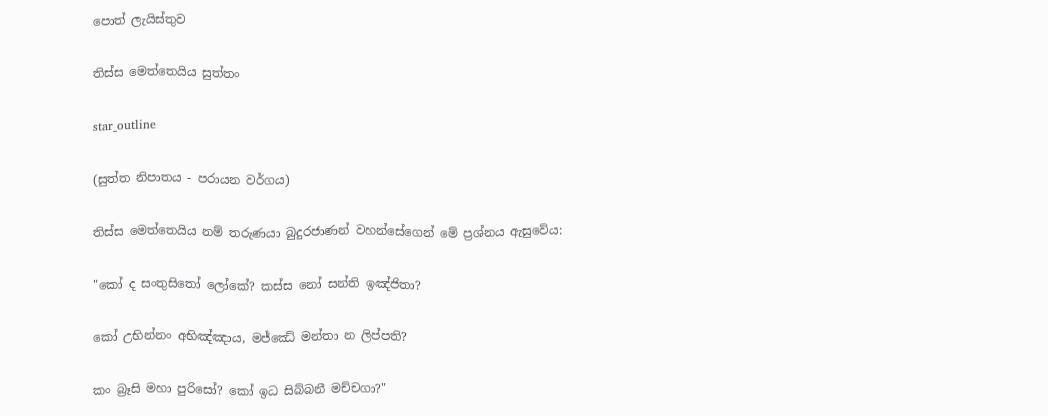පොත් ලැයිස්තුව

තිස්ස මෙත්තෙයිය සුත්තං

star_outline

(සුත්ත නිපාතය - පරායන වර්ගය)

තිස්ස මෙත්තෙයිය නම් තරුණයා බුදුරජාණන් වහන්සේගෙන් මේ ප්‍රශ්නය ඇසුවේය:

"කෝ ද සංතුසිතෝ ලෝකේ? කස්ස නෝ සන්ති ඉඤ්ජිතා?

කෝ උභින්නං අභිඤ්ඤාය, මජ්ඣේ මන්තා න ලිප්පති?

කං බ්‍රෑසි මහා පුරිසෝ? කෝ ඉධ සිබ්බනී මච්චගා?"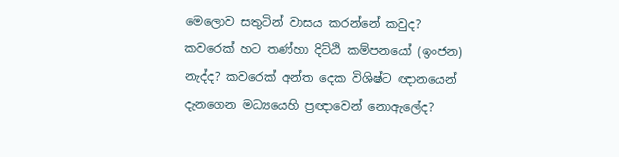මෙලොව සතුටින් වාසය කරන්නේ කවුද? කවරෙක් හට තණ්හා දිට්ඨි කම්පනයෝ (ඉංජන) නැද්ද? කවරෙක් අන්ත දෙක විශිෂ්ට ඥානයෙන් දැනගෙන මධ්‍යයෙහි ප්‍රඥාවෙන් නොඇලේද?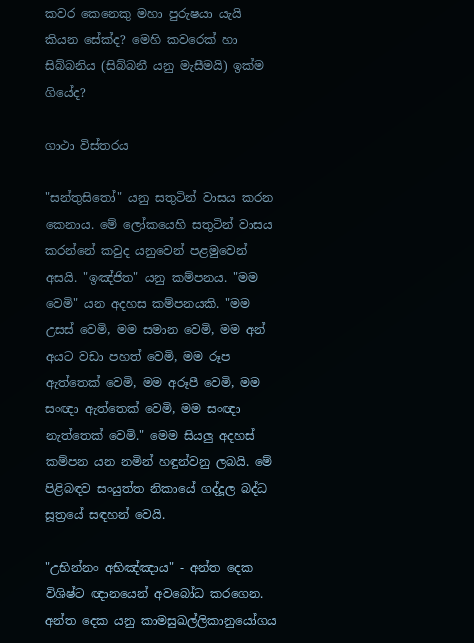කවර කෙනෙකු මහා පුරුෂයා යැයි කියන සේක්ද? මෙහි කවරෙක් හා සිබ්බනිය (සිබ්බනී යනු මැසීමයි) ඉක්ම ගියේද?

ගාථා විස්තරය

"සන්තුසිතෝ" යනු සතුටින් වාසය කරන කෙනාය. මේ ලෝකයෙහි සතුටින් වාසය කරන්නේ කවුද යනුවෙන් පළමුවෙන් අසයි. "ඉඤ්ජිත" යනු කම්පනය. "මම වෙමි" යන අදහස කම්පනයකි. "මම උසස් වෙමි, මම සමාන වෙමි, මම අන් අයට වඩා පහත් වෙමි, මම රූප ඇත්තෙක් වෙමි, මම අරූපී වෙමි, මම සංඥා ඇත්තෙක් වෙමි, මම සංඥා නැත්තෙක් වෙමි." මෙම සියලු අදහස් කම්පන යන නමින් හඳුන්වනු ලබයි. මේ පිළිබඳව සංයුත්ත නිකායේ ගද්දූල බද්ධ සූත්‍රයේ සඳහන් වෙයි.

"උභින්නං අභිඤ්ඤාය" - අන්ත දෙක විශිෂ්ට ඥානයෙන් අවබෝධ කරගෙන. අන්ත දෙක යනු කාමසුඛල්ලිකානුයෝගය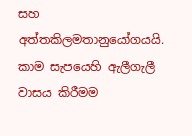සහ අත්තකිලමතානුයෝගයයි. කාම සැපයෙහි ඇලීගැලී වාසය කිරීමම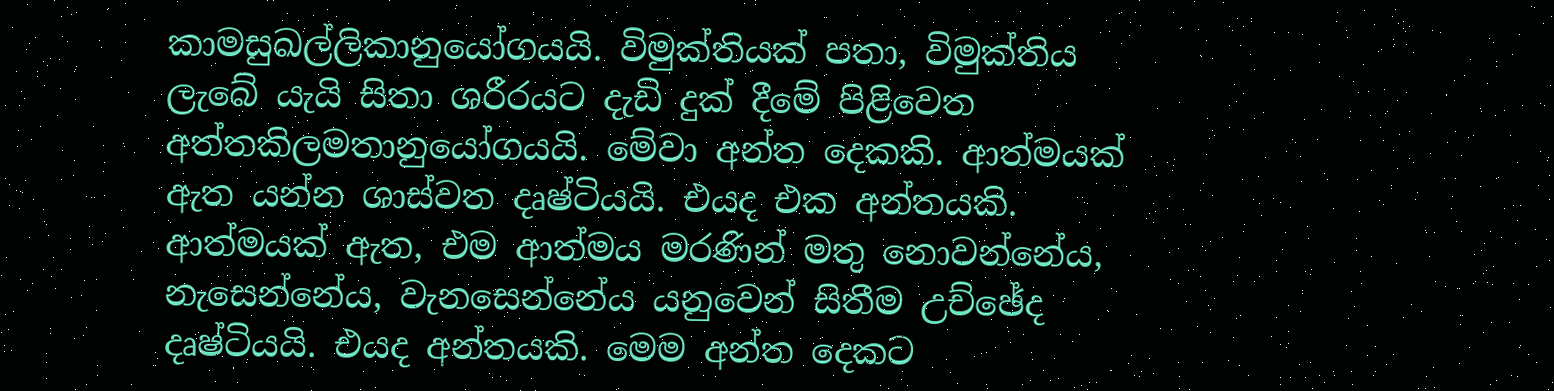කාමසුඛල්ලිකානුයෝගයයි. විමුක්තියක් පතා, විමුක්තිය ලැබේ යැයි සිතා ශරීරයට දැඩි දුක් දීමේ පිළිවෙත අත්තකිලමතානුයෝගයයි. මේවා අන්ත දෙකකි. ආත්මයක් ඇත යන්න ශාස්වත දෘෂ්ටියයි. එයද එක අන්තයකි. ආත්මයක් ඇත, එම ආත්මය මරණින් මතු නොවන්නේය, නැසෙන්නේය, වැනසෙන්නේය යනුවෙන් සිතීම උච්ඡේද දෘෂ්ටියයි. එයද අන්තයකි. මෙම අන්ත දෙකට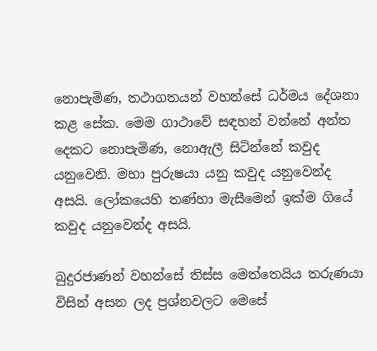නොපැමිණ, තථාගතයන් වහන්සේ ධර්මය දේශනා කළ සේක. මෙම ගාථාවේ සඳහන් වන්නේ අන්ත දෙකට නොපැමිණ, නොඇලී සිටින්නේ කවුද යනුවෙනි. මහා පුරුෂයා යනු කවුද යනුවෙන්ද අසයි. ලෝකයෙහි තණ්හා මැසීමෙන් ඉක්ම ගියේ කවුද යනුවෙන්ද අසයි.

බුදුරජාණන් වහන්සේ තිස්ස මෙත්තෙයිය තරුණයා විසින් අසන ලද ප්‍රශ්නවලට මෙසේ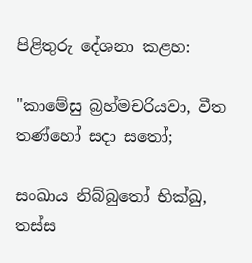පිළිතුරු දේශනා කළහ:

"කාමේසු බ්‍රහ්මචරියවා, වීත තණ්හෝ සදා සතෝ;

සංඛාය නිබ්බුතෝ භික්ඛු, තස්ස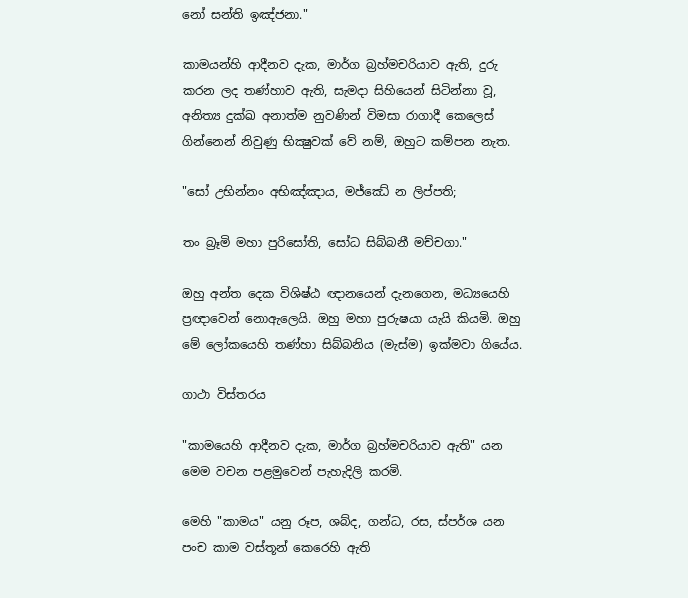නෝ සන්ති ඉඤ්ජනා."

කාමයන්හි ආදීනව දැක, මාර්ග බ්‍රහ්මචරියාව ඇති, දුරු කරන ලද තණ්හාව ඇති, සැමදා සිහියෙන් සිටින්නා වූ, අනිත්‍ය දුක්ඛ අනාත්ම නුවණින් විමසා රාගාදී කෙලෙස් ගින්නෙන් නිවුණු භික්‍ෂුවක් වේ නම්, ඔහුට කම්පන නැත.

"සෝ උභින්නං අභිඤ්ඤාය, මජ්ඣේ න ලිප්පති;

තං බ්‍රෑමි මහා පුරිසෝති, සෝධ සිබ්බනී මච්චගා."

ඔහු අන්ත දෙක විශිෂ්ඨ ඥානයෙන් දැනගෙන, මධ්‍යයෙහි ප්‍රඥාවෙන් නොඇලෙයි. ඔහු මහා පුරුෂයා යැයි කියමි. ඔහු මේ ලෝකයෙහි තණ්හා සිබ්බනිය (මැස්ම) ඉක්මවා ගියේය.

ගාථා විස්තරය

"කාමයෙහි ආදීනව දැක, මාර්ග බ්‍රහ්මචරියාව ඇති" යන මෙම වචන පළමුවෙන් පැහැදිලි කරමි.

මෙහි "කාමය" යනු රූප, ශබ්ද, ගන්ධ, රස, ස්පර්ශ යන පංච කාම වස්තූන් කෙරෙහි ඇති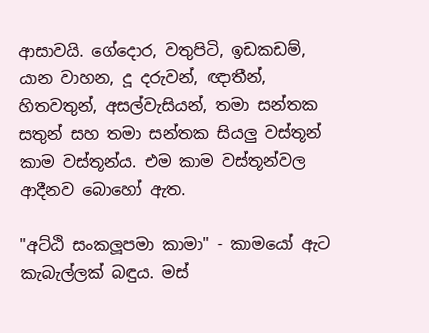ආසාවයි. ගේදොර, වතුපිටි, ඉඩකඩම්, යාන වාහන, දූ දරුවන්, ඥාතීන්, හිතවතුන්, අසල්වැසියන්, තමා සන්තක සතුන් සහ තමා සන්තක සියලු වස්තූන් කාම වස්තූන්ය. එම කාම වස්තූන්වල ආදීනව බොහෝ ඇත.

"අට්ඨි සංකලූපමා කාමා" - කාමයෝ ඇට කැබැල්ලක් බඳුය. මස්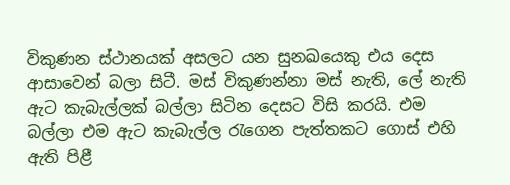විකුණන ස්ථානයක් අසලට යන සුනඛයෙකු එය දෙස ආසාවෙන් බලා සිටී. මස් විකුණන්නා මස් නැති, ලේ නැති ඇට කැබැල්ලක් බල්ලා සිටින දෙසට විසි කරයි. එම බල්ලා එම ඇට කැබැල්ල රැගෙන පැත්තකට ගොස් එහි ඇති පිළී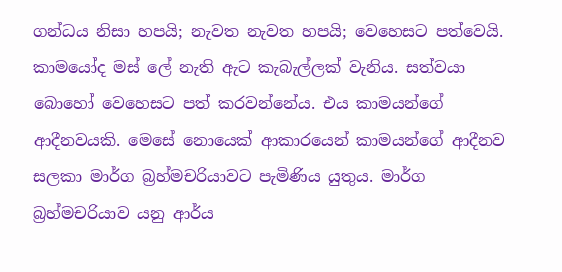ගන්ධය නිසා හපයි; නැවත නැවත හපයි; වෙහෙසට පත්වෙයි. කාමයෝද මස් ලේ නැති ඇට කැබැල්ලක් වැනිය. සත්වයා බොහෝ වෙහෙසට පත් කරවන්නේය. එය කාමයන්ගේ ආදීනවයකි. මෙසේ නොයෙක් ආකාරයෙන් කාමයන්ගේ ආදීනව සලකා මාර්ග බ්‍රහ්මචරියාවට පැමිණිය යුතුය. මාර්ග බ්‍රහ්මචරියාව යනු ආර්ය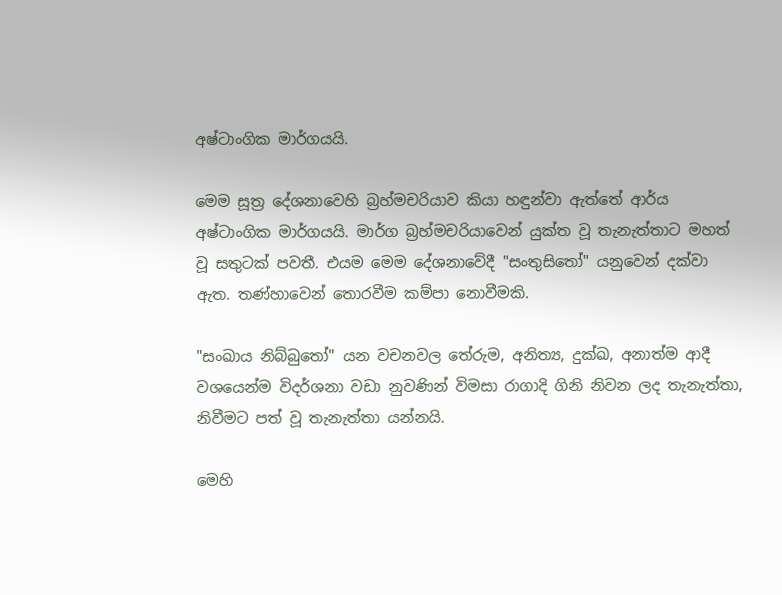අෂ්ටාංගික මාර්ගයයි.

මෙම සූත්‍ර දේශනාවෙහි බ්‍රහ්මචරියාව කියා හඳුන්වා ඇත්තේ ආර්ය අෂ්ටාංගික මාර්ගයයි. මාර්ග බ්‍රහ්මචරියාවෙන් යුක්ත වූ තැනැත්තාට මහත් වූ සතුටක් පවතී. එයම මෙම දේශනාවේදී "සංතුසිතෝ" යනුවෙන් දක්වා ඇත. තණ්හාවෙන් තොරවීම කම්පා නොවීමකි.

"සංඛාය නිබ්බුතෝ" යන වචනවල තේරුම, අනිත්‍ය, දුක්ඛ, අනාත්ම ආදී වශයෙන්ම විදර්ශනා වඩා නුවණින් විමසා රාගාදි ගිනි නිවන ලද තැනැත්තා, නිවීමට පත් වූ තැනැත්තා යන්නයි.

මෙහි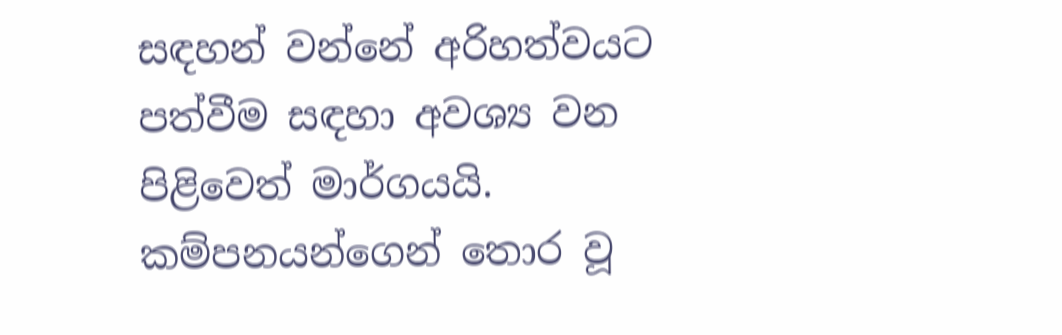සඳහන් වන්නේ අරිහත්වයට පත්වීම සඳහා අවශ්‍ය වන පිළිවෙත් මාර්ගයයි. කම්පනයන්ගෙන් තොර වූ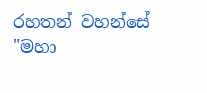රහතන් වහන්සේ "මහා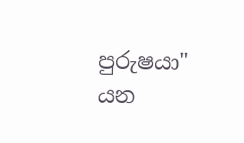පුරුෂයා" යන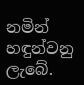නමින් හඳුන්වනු ලැබේ.